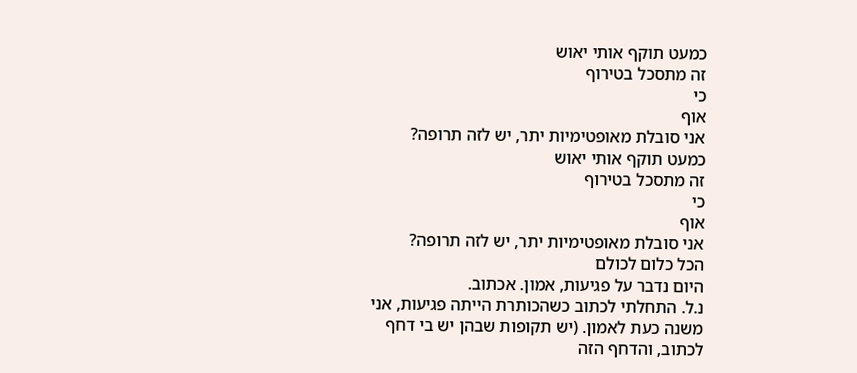כמעט תוקף אותי יאוש
זה מתסכל בטירוף
כי
אוף
אני סובלת מאופטימיות יתר, יש לזה תרופה?
כמעט תוקף אותי יאוש
זה מתסכל בטירוף
כי
אוף
אני סובלת מאופטימיות יתר, יש לזה תרופה?
הכל כלום לכולם
היום נדבר על פגיעות, אמון. אכתוב.
נ.ל. התחלתי לכתוב כשהכותרת הייתה פגיעות, אני משנה כעת לאמון. (יש תקופות שבהן יש בי דחף לכתוב, והדחף הזה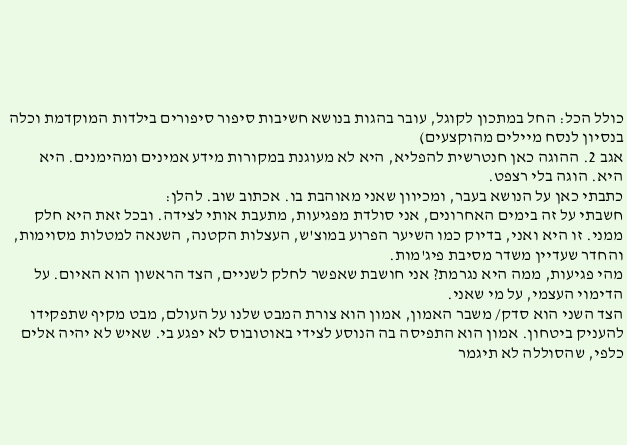כולל הכל: החל במתכון לקוגל, עובר בהגות בנושא חשיבות סיפור סיפורים בילדות המוקדמת וכלה בנסיון לנסח מיילים מהוקצעים)
אגב 2. ההוגה כאן חנטרשית להפליא, היא לא מעוגנת במקורות מידע אמינים ומהימנים. היא היא. הוגה בלי רצפט.
כתבתי כאן על הנושא בעבר, ומכיוון שאני מאוהבת בו. אכתוב שוב. להלן:
חשבתי על זה בימים האחרונים, אני סולדת מפגיעות, מתעבת אותי לצידה. ובכל זאת היא חלק ממני. זו היא ואני, בדיוק כמו השיער הפרוע במוצ'ש, העצלות הקטנה, השנאה למטלות מסוימות, והחדר שעדיין משדר מסיבת פיג'מות.
מהי פגיעות, ממה היא נגרמת? אני חושבת שאפשר לחלק לשניים, הצד הראשון הוא האיום. על הדימוי העצמי, על מי שאני.
הצד השני הוא סדק/ משבר האמון, אמון הוא צורת המבט שלנו על העולם, מבט מקיף שתפקידו להעניק ביטחון. אמון הוא התפיסה בה הנוסע לצידי באוטובוס לא יפגע בי. שאיש לא יהיה אלים כלפי, שהסוללה לא תיגמר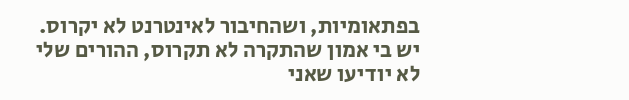בפתאומיות, ושהחיבור לאינטרנט לא יקרוס. יש בי אמון שהתקרה לא תקרוס, ההורים שלי לא יודיעו שאני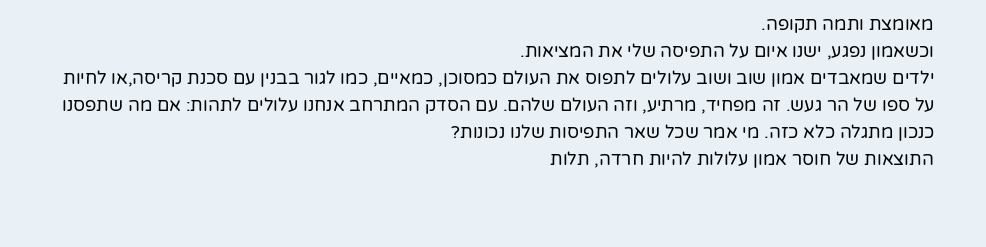מאומצת ותמה תקופה.
וכשאמון נפגע, ישנו איום על התפיסה שלי את המציאות.
ילדים שמאבדים אמון שוב ושוב עלולים לתפוס את העולם כמסוכן, כמאיים, כמו לגור בבנין עם סכנת קריסה,או לחיות על ספו של הר געש. זה מפחיד, מרתיע, וזה העולם שלהם. עם הסדק המתרחב אנחנו עלולים לתהות: אם מה שתפסנו כנכון מתגלה כלא כזה. מי אמר שכל שאר התפיסות שלנו נכונות?
התוצאות של חוסר אמון עלולות להיות חרדה, תלות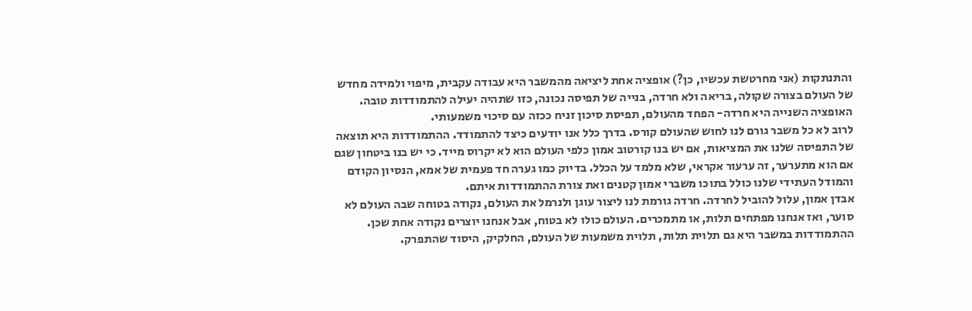והתנתקות (אני מחרטשת עכשיו, כן?) אופציה אחת ליציאה מהמשבר היא עבודה עקבית, מיפוי ולמידה מחדש של העולם בצורה שקולה, בריאה ולא חרדה, בנייה של תפיסה נכונה, כזו שתהיה יעילה להתמודדות טובה. האופציה השנייה היא חרדה- הפחד מהעולם, תפיסת סיכון זניח ככזה עם סיכוי משמעותי.
לרוב לא כל משבר גורם לנו לחוש שהעולם קורס. בדרך כלל אנו יודעים כיצד להתמודד. ההתמודדות היא תוצאה של התפיסה שלנו את המציאות, אם יש בנו קורטוב אמון כלפי העולם הוא לא יקרוס מייד. כי יש בנו ביטחון שגם אם הוא מתערער, זה ערעור אקראי, שלא מלמד על הכלל. בדיוק כמו גערה חד פעמית של אמא, הנסיון הקודם והמודל העתידי שלנו כולל בתוכו משברי אמון קטנים ואת צורת ההתמודדות איתם.
אבדן אמון, עלול להוביל לחרדה. חרדה גורמת לנו ליצור עוגן ולנרמל את העולם, נקודה בטוחה שבה העולם לא סוער, ואז אנחנו מפתחים תלות, או מתמכרים. העולם כולו לא בטוח, אבל אנחנו יוצרים נקודה אחת שכן.
ההתמודדות במשבר היא גם תלוית תלות, תלוית משמעות של העולם, החלקיק, היסוד שהתפרק.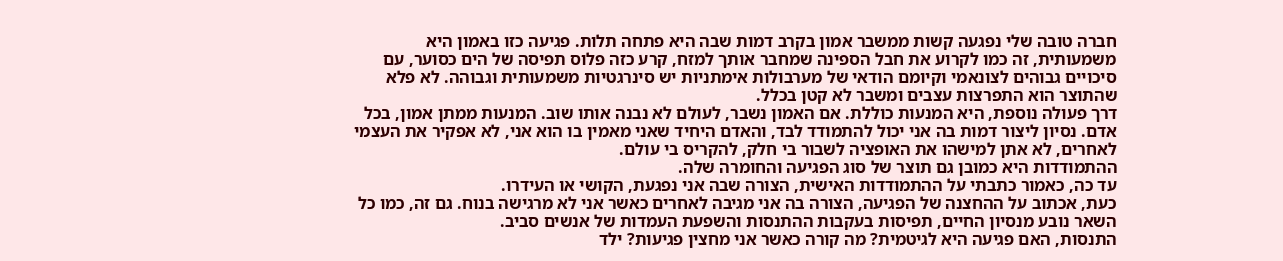חברה טובה שלי נפגעה קשות ממשבר אמון בקרב דמות שבה היא פתחה תלות. פגיעה כזו באמון היא משמעותית, זה כמו לקרוע את חבל הספינה שמחבר אותך למזח, קרע כזה פלוס תפיסה של הים כסוער, עם סיכויים גבוהים לצונאמי וקיומם הודאי של מערבולות אימתניות יש סינרגטיות משמעותית וגבוהה. לא פלא שהתוצר הוא התפרצות עצבים ומשבר לא קטן בכלל.
דרך פעולה נוספת, היא המנעות כוללת. אם האמון נשבר, לעולם לא נבנה אותו שוב. המנעות ממתן אמון, בכל אדם. נסיון ליצור דמות בה אני יכול להתמודד לבד, והאדם היחיד שאני מאמין בו הוא אני, לא אפקיר את העצמי לאחרים, לא אתן למישהו את האופציה לשבור בי חלק, להקריס בי עולם.
ההתמודדות היא כמובן גם תוצר של סוג הפגיעה והחומרה שלה.
עד כה, כאמור כתבתי על ההתמודדות האישית, הצורה שבה אני נפגעת, הקושי או העידרו.
כעת, אכתוב על ההחצנה של הפגיעה, הצורה בה אני מגיבה לאחרים כאשר אני לא מרגישה בנוח. גם זה, כמו כל השאר נובע מנסיון החיים, תפיסות בעקבות ההתנסות והשפעת העמדות של אנשים סביב.
התנסות, האם פגיעה היא לגיטמית? מה קורה כאשר אני מחצין פגיעות? ילד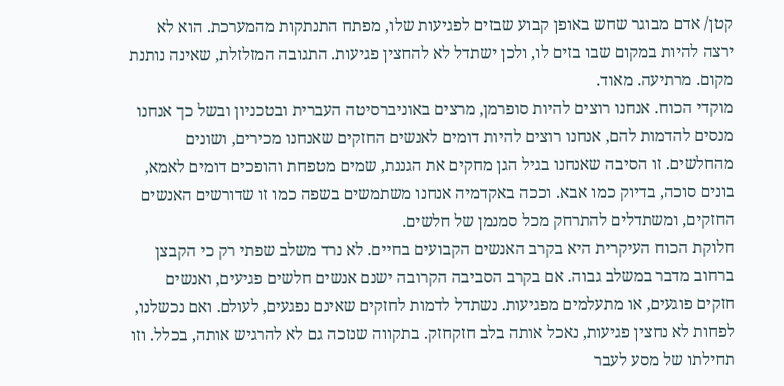קטן/ אדם מבוגר שחש באופן קבוע שבזים לפגיעות שלו, מפתח התנתקות מהמערכת. הוא לא ירצה להיות במקום שבו בזים לו, ולכן ישתדל לא להחצין פגיעות. התגובה המזלזלת, שאינה נותנת מקום. מרתיעה. מאוד.
מוקדי הכוח. אנחנו רוצים להיות סופרמן, מרצים באוניברסיטה העברית ובטכניון ובשל כך אנחנו מנסים להדמות להם, אנחנו רוצים להיות דומים לאנשים החזקים שאנחנו מכירים, ושונים מהחלשים. זו הסיבה שאנחנו בגיל הגן מחקים את הגננת, שמים מטפחת והופכים דומים לאמא, בונים סוכה, בדיוק כמו אבא. וככה באקדמיה אנחנו משתמשים בשפה כמו זו שדורשים האנשים החזקים, ומשתדלים להתרחק מכל סמנמן של חלשים.
חלוקת הכוח העיקרית היא בקרב האנשים הקבועים בחיים. לא נרד משלב שפתי רק כי הקבצן ברחוב מדבר במשלב גבוה. אם בקרב הסביבה הקרובה ישנם אנשים חלשים פגיעים, ואנשים חזקים פוגעים, או מתעלמים מפגיעות. נשתדל לדמות לחזקים שאינם נפגעים, לעולם. ואם נכשלנו, לפחות לא נחצין פגיעות, נאכל אותה בלב חזקחזק. בתקווה שנזכה גם לא להרגיש אותה, בכלל. וזו תחילתו של מסע לעבר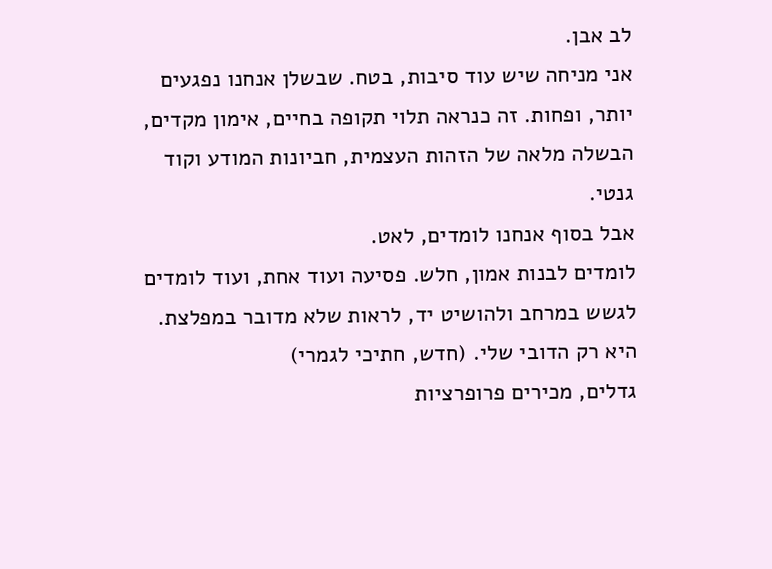לב אבן.
אני מניחה שיש עוד סיבות, בטח. שבשלן אנחנו נפגעים יותר, ופחות. זה כנראה תלוי תקופה בחיים, אימון מקדים, הבשלה מלאה של הזהות העצמית, חביונות המודע וקוד גנטי.
אבל בסוף אנחנו לומדים, לאט.
לומדים לבנות אמון, חלש. פסיעה ועוד אחת, ועוד לומדים לגשש במרחב ולהושיט יד, לראות שלא מדובר במפלצת. היא רק הדובי שלי. (חדש, חתיכי לגמרי)
גדלים, מכירים פרופרציות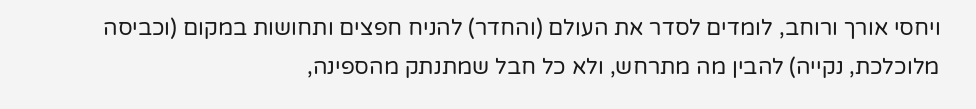ויחסי אורך ורוחב, לומדים לסדר את העולם (והחדר) להניח חפצים ותחושות במקום (וכביסה מלוכלכת, נקייה) להבין מה מתרחש, ולא כל חבל שמתנתק מהספינה,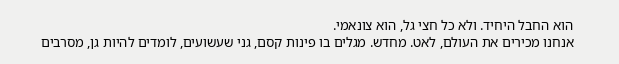הוא החבל היחיד. ולא כל חצי גל, הוא צונאמי.
אנחנו מכירים את העולם, לאט. מחדש. מגלים בו פינות קסם, גני שעשועים, לומדים להיות גן, מסרבים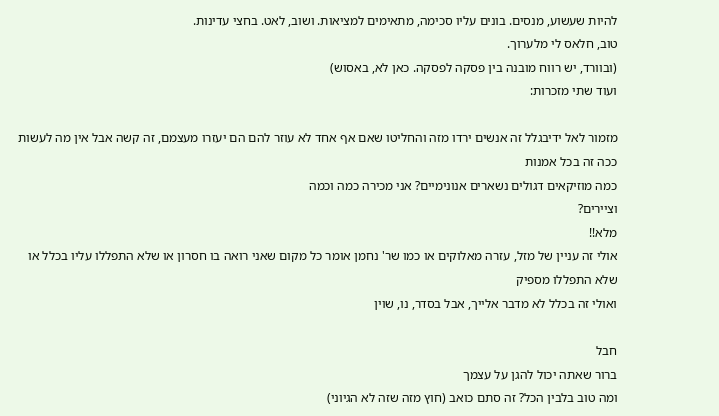להיות שעשוע, מנסים. בונים עליו סכימה, מתאימים למציאות. ושוב, לאט. בחצי עדינות.
טוב, חלאס לי מלערוך.
(ובוורד, יש רווח מובנה בין פסקה לפסקה. כאן לא, באסוש)
ועוד שתי מזכרות:

מזמור לאל ידיבגלל זה אנשים ירדו מזה והחליטו שאם אף אחד לא עוזר להם הם יעזרו מעצמם, זה קשה אבל אין מה לעשות
ככה זה בכל אמנות
כמה מוזיקאים דגולים נשארים אנונימיים? אני מכירה כמה וכמה
וציירים?
מלא!!
אולי זה עניין של מזל, עזרה מאלוקים או כמו שר' נחמן אומר כל מקום שאני רואה בו חסרון או שלא התפללו עליו בכלל או שלא התפללו מספיק
ואולי זה בכלל לא מדבר אלייך, אבל בסדר, נו, שוין

חבל
ברור שאתה יכול להגן על עצמך
ומה טוב בלבין הכל? זה סתם כואב (חוץ מזה שזה לא הגיוני)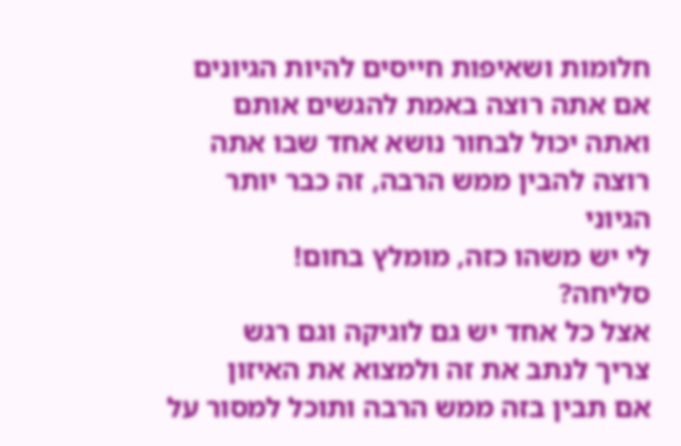חלומות ושאיפות חייסים להיות הגיונים אם אתה רוצה באמת להגשים אותם
ואתה יכול לבחור נושא אחד שבו אתה רוצה להבין ממש הרבה, זה כבר יותר הגיוני
לי יש משהו כזה, מומלץ בחום!
סליחה?
אצל כל אחד יש גם לוגיקה וגם רגש
צריך לנתב את זה ולמצוא את האיזון
אם תבין בזה ממש הרבה ותוכל למסור על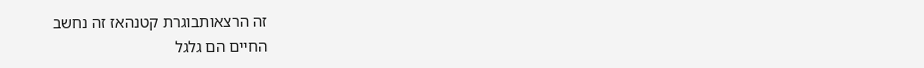זה הרצאותבוגרת קטנהאז זה נחשב
החיים הם גלגל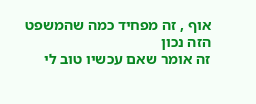אוף , זה מפחיד כמה שהמשפט הזה נכון
זה אומר שאם עכשיו טוב לי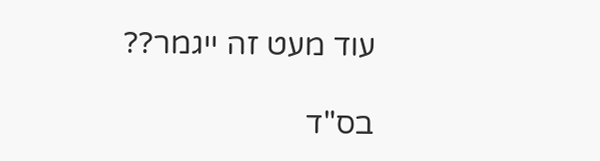עוד מעט זה ייגמר??

בס"ד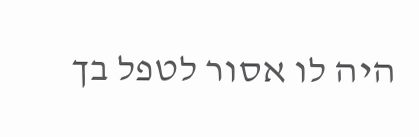היה לו אסור לטפל בך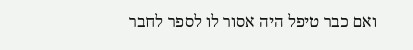ואם כבר טיפל היה אסור לו לספר לחבר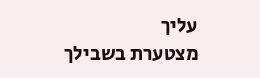עליך
מצטערת בשבילך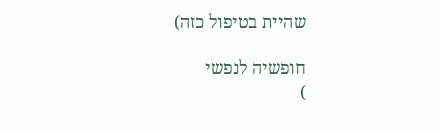שהיית בטיפול כזה)

חופשיה לנפשי
)